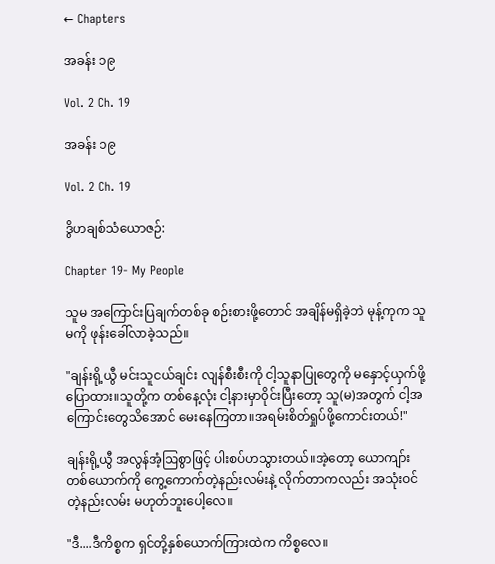← Chapters

အခန်း ၁၉

Vol. 2 Ch. 19

အခန်း ၁၉

Vol. 2 Ch. 19

ဒွိဟချစ်သံယောဇဉ်:

Chapter 19- My People

သူမ အကြောင်းပြချက်တစ်ခု စဉ်းစားဖို့တောင် အချိန်မရှိခဲ့ဘဲ မုန့်ကုက သူမကို ဖုန်းခေါ်လာခဲ့သည်။

"ချန်းရို့ယွီ မင်းသူငယ်ချင်း လျန်စီးစီးကို ငါ့သူနာပြုတွေကို မနှောင့်ယှက်ဖို့ ပြောထား။သူတို့က တစ်နေ့လုံး ငါ့နားမှာဝိုင်းပြီးတော့ သူ(မ)အတွက် ငါ့အကြောင်းတွေသိအောင် မေးနေကြတာ။အရမ်းစိတ်ရှုပ်ဖို့ကောင်းတယ်!"

ချန်းရို့ယွီ အလွန်အံ့ဩစွာဖြင့် ပါးစပ်ဟသွားတယ်။အဲ့တော့ ယောကျာ်းတစ်ယောက်ကို ကွေ့ကောက်တဲ့နည်းလမ်းနဲ့ လိုက်တာကလည်း အသုံးဝင်တဲ့နည်းလမ်း မဟုတ်ဘူးပေါ့လေ။

"ဒီ....ဒီကိစ္စက ရှင်တို့နှစ်ယောက်ကြားထဲက ကိစ္စလေ။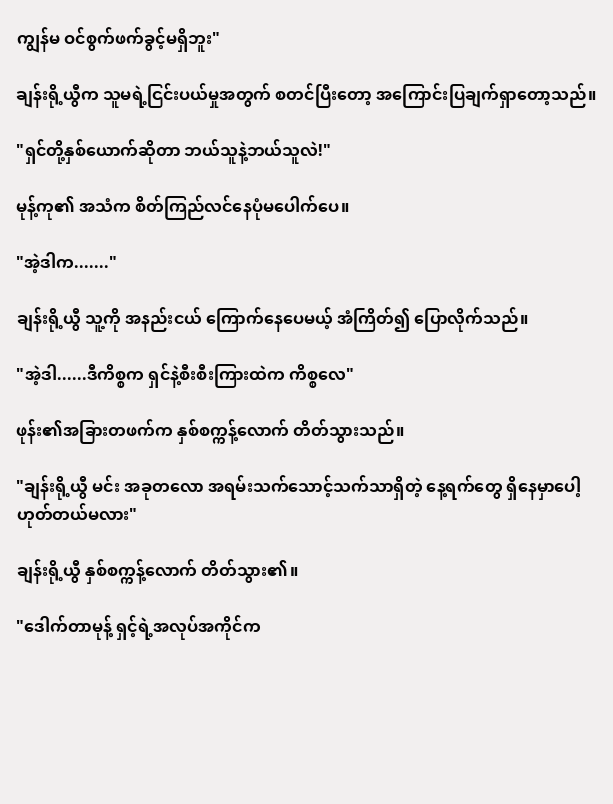ကျွန်မ ဝင်စွက်ဖက်ခွင့်မရှိဘူး"

ချန်းရို့ယွီက သူမရဲ့ငြင်းပယ်မှုအတွက် စတင်ပြီးတော့ အကြောင်းပြချက်ရှာတော့သည်။

"ရှင်တို့နှစ်ယောက်ဆိုတာ ဘယ်သူနဲ့ဘယ်သူလဲ!"

မုန့်ကု၏ အသံက စိတ်ကြည်လင်‌‌နေပုံမပေါက်ပေ။

"အဲ့ဒါက......."

ချန်းရို့ယွီ သူ့ကို အနည်းငယ် ကြောက်နေပေမယ့် အံကြိတ်၍ ပြောလိုက်သည်။

"အဲ့ဒါ......ဒီကိစ္စက ရှင်နဲ့စီးစီးကြားထဲက ကိစ္စလေ"

ဖုန်း၏အခြားတဖက်က နှစ်စက္ကန့်လောက် တိတ်သွားသည်။

"ချန်းရို့ယွီ မင်း အခုတလော အရမ်းသက်သောင့်သက်သာရှိတဲ့ နေ့ရက်‌တွေ ရှိနေမှာပေါ့ ဟုတ်တယ်မလား"

ချန်းရို့ယွီ နှစ်စက္ကန့်လောက် တိတ်သွား၏။

"ဒေါက်တာမုန့် ရှင့်ရဲ့အလုပ်အကိုင်က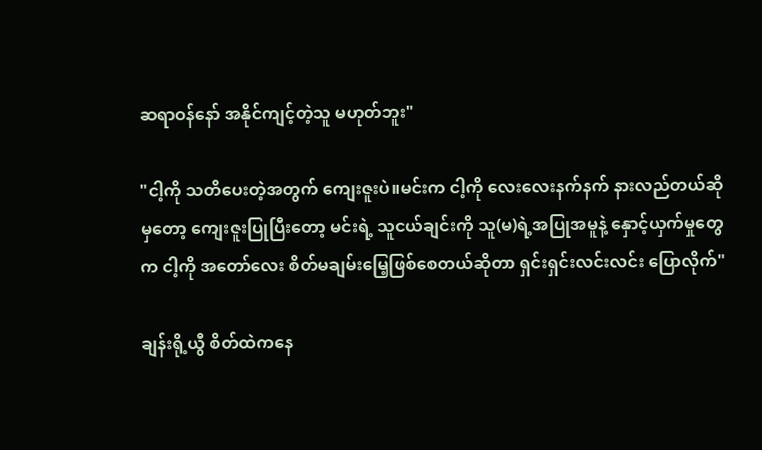ဆရာဝန်နော် အနိုင်ကျင့်တဲ့သူ မဟုတ်ဘူး"

"ငါ့ကို သတိပေးတဲ့အတွက် ကျေးဇူးပဲ။မင်းက ငါ့ကို လေးလေးနက်နက် နားလည်တယ်ဆိုမှ‌တော့ ကျေးဇူးပြုပြီးတော့ မင်းရဲ့ သူငယ်ချင်းကို သူ(မ)ရဲ့အပြုအမူနဲ့ နှောင့်ယှက်မှုတွေက ငါ့ကို အတော်လေး စိတ်မချမ်း‌မြေ့ဖြစ်စေတယ်ဆိုတာ ရှင်းရှင်းလင်းလင်း ပြောလိုက်"

ချန်းရို့ယွီ စိတ်ထဲကနေ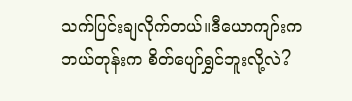သက်ပြင်းချလိုက်တယ်။ဒီယောကျာ်းက ဘယ်တုန်းက စိတ်ပျော်ရွှင်‌ဘူးလို့လဲ?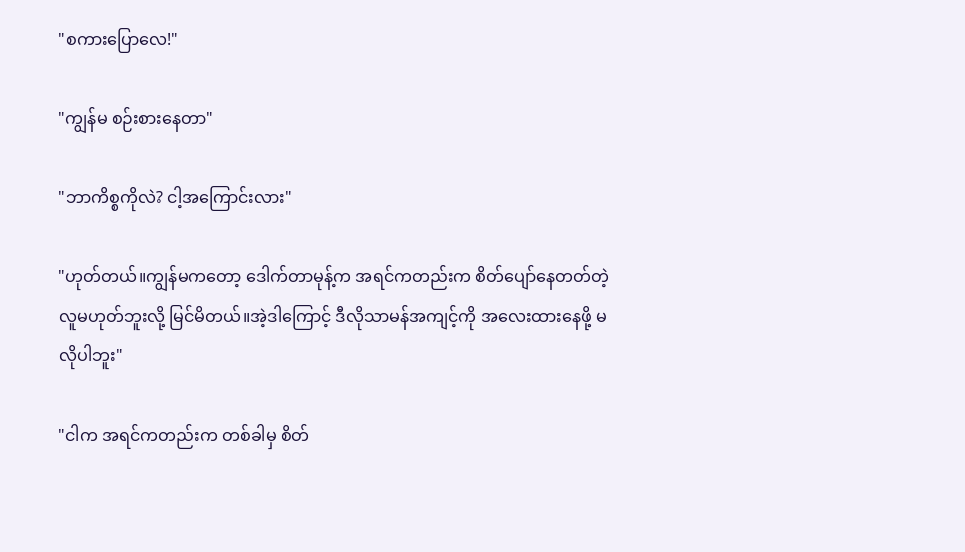"စကားပြောလေ!"

"ကျွန်မ စဉ်းစားနေတာ"

"ဘာကိစ္စကိုလဲ? ငါ့အကြောင်းလား"

"ဟုတ်တယ်။ကျွန်မကတော့ ဒေါက်တာမုန့်က အရင်ကတည်းက စိတ်ပျော်နေတတ်တဲ့လူမဟုတ်ဘူးလို့ မြင်မိတယ်။အဲ့ဒါကြောင့် ဒီလိုသာမန်အကျင့်ကို အလေးထားနေဖို့ မလိုပါဘူး"

"ငါက အရင်ကတည်းက တစ်ခါမှ စိတ်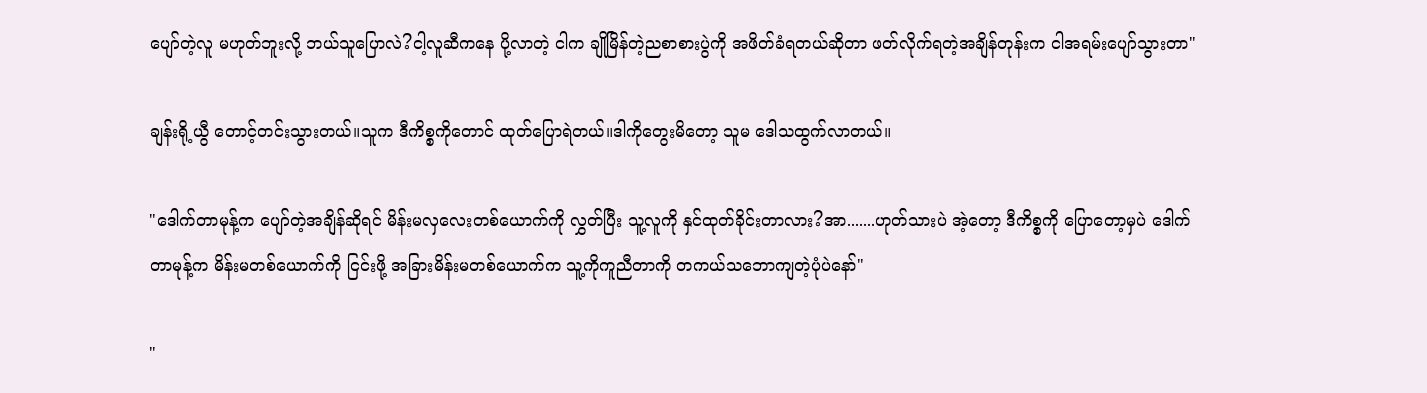ပျော်တဲ့လူ မဟုတ်ဘူးလို့ ဘယ်သူပြောလဲ?ငါ့လူဆီကနေ ပို့လာတဲ့ ငါက ချိုမြိန်တဲ့ညစာစားပွဲကို အဖိတ်ခံရတယ်ဆိုတာ ဖတ်လိုက်ရတဲ့အချိန်တုန်းက ငါအရမ်းပျော်သွားတာ"

ချန်းရို့ယွီ တောင့်တင်းသွားတယ်။သူက ဒီကိစ္စကိုတောင် ထုတ်ပြောရဲတယ်။ဒါကိုတွေးမိတော့ သူမ ဒေါသထွက်လာတယ်။

"ဒေါက်တာမုန့်က ပျော်‌တဲ့အချိန်ဆိုရင် မိန်းမလှလေးတစ်ယောက်ကို လွှတ်ပြီး သူ့လူကို နှင်ထုတ်ခိုင်းတာလား?အာ.......ဟုတ်သားပဲ အဲ့တော့ ဒီကိစ္စကို ပြောတော့မှပဲ ဒေါက်တာမုန့်က မိန်းမတစ်ယောက်ကို ငြင်းဖို့ အခြားမိန်းမတစ်ယောက်က သူ့ကိုကူညီတာကို တကယ်သဘောကျတဲ့ပုံပဲနော်"

"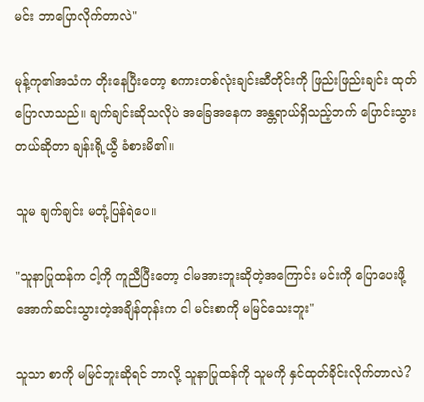မင်း ဘာပြောလိုက်တာလဲ"

မုန့်ကု၏အသံက တိုးနေပြီးတော့ စကားတစ်လုံးချင်းဆီတိုင်းကို ဖြည်းဖြည်းချင်း ထုတ်ပြောလာသည်။ ချက်ချင်းဆိုသလိုပဲ အခြေအနေက အန္တရာယ်ရှိသည့်ဘက် ပြောင်းသွားတယ်ဆိုတာ ချန်းရို့ယွီ ခံစားမိ၏။

သူမ ချက်ချင်း မတုံ့ပြန်ရဲပေ။

"သူနာပြုထန်က ငါ့ကို ကူညီပြီးတော့ ငါမအားဘူးဆိုတဲ့အ‌ကြောင်း မင်းကို ပြောပေးဖို့ အောက်ဆင်းသွားတဲ့အချိန်တုန်းက ငါ မင်းစာကို မမြင်သေးဘူး"

သူသာ စာကို မမြင်ဘူးဆိုရင် ဘာလို့ သူနာပြုထန်ကို သူမကို နှင်ထုတ်ခိုင်းလိုက်တာလဲ?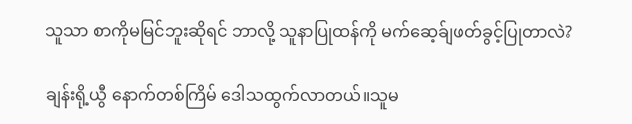သူသာ စာကိုမမြင်ဘူးဆိုရင် ဘာလို့ သူနာပြုထန်ကို မက်ဆေ့ခ်ျဖတ်ခွင့်ပြုတာလဲ?

ချန်းရို့ယွီ နောက်တစ်ကြိမ် ဒေါသထွက်လာတယ်။သူမ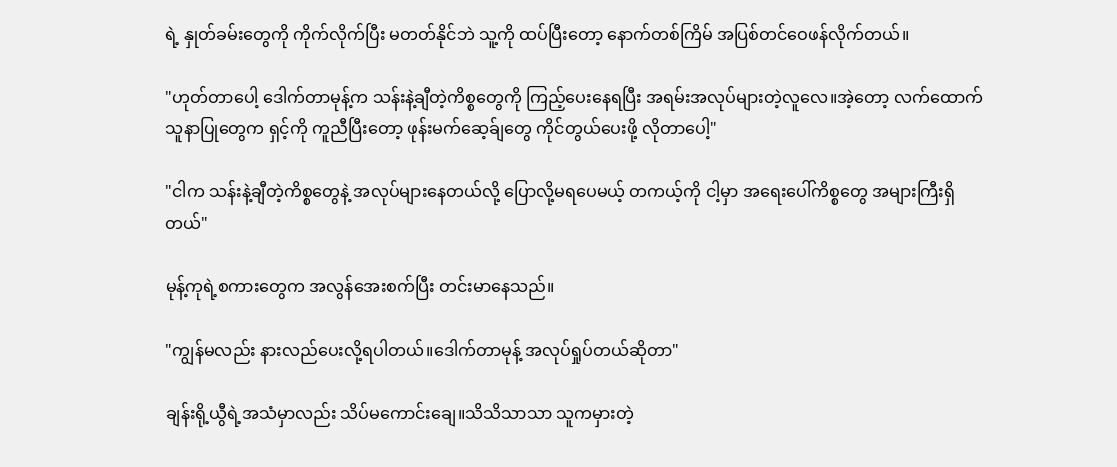ရဲ့ နှုတ်ခမ်းတွေကို ကိုက်လိုက်ပြီး မတတ်နိုင်ဘဲ သူ့ကို ထပ်ပြီးတော့ နောက်တစ်ကြိမ် အပြစ်တင်ဝေဖန်လိုက်တယ်။

"ဟုတ်တာပေါ့ ဒေါက်တာမုန့်က သန်းနဲ့ချီတဲ့ကိစ္စတွေကို ကြည့်ပေးနေရပြီး အရမ်းအလုပ်များတဲ့လူလေ။အဲ့တော့ လက်ထောက်သူနာပြုတွေက ရှင့်ကို ကူညီပြီးတော့ ဖုန်းမက်ဆေ့ခ်ျတွေ ကိုင်တွယ်ပေးဖို့ လိုတာပေါ့"

"ငါက သန်းနဲ့ချီတဲ့ကိစ္စတွေနဲ့ အလုပ်များနေတယ်လို့ ပြောလို့မရပေမယ့် တကယ့်ကို ငါ့မှာ အရေးပေါ်ကိစ္စတွေ အများကြီးရှိတယ်"

မုန့်ကုရဲ့စကားတွေက အလွန်အေးစက်ပြီး တင်းမာနေသည်။

"ကျွန်မလည်း နားလည်ပေးလို့ရပါတယ်။ဒေါက်တာမုန့် အလုပ်ရှုပ်တယ်ဆိုတာ"

ချန်းရို့ယွီရဲ့အသံမှာလည်း သိပ်မကောင်းချေ။သိသိသာသာ သူကမှားတဲ့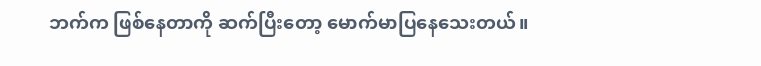ဘက်က ဖြစ်နေတာကို ဆက်ပြီးတော့ မောက်မာပြနေသေးတယ်။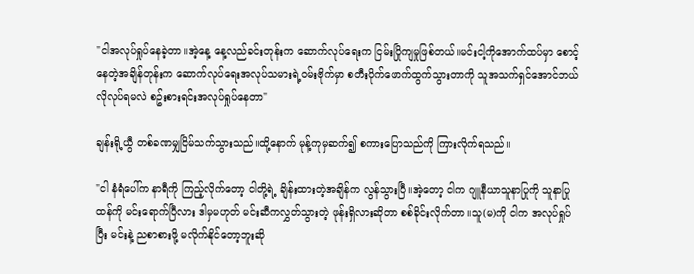"ငါအလုပ်ရှုပ်နေခဲ့တာ။အဲ့နေ့ နေ့လည်ခင်းတုန်းက ဆောက်လုပ်ရေးက ငြမ်းပြိုကျမှုဖြစ်တယ်။မင်းငါ့ကိုအောက်ထပ်မှာ စောင့်နေတဲ့အချိန်တုန်းက ဆောက်လုပ်ရေးအလုပ်သမားရဲ့ဝမ်းဗိုက်မှာ စတီးပိုက်ဖောက်ထွက်သွားတာကို သူအသက်ရှင်အောင်ဘယ်လိုလုပ်ရမလဲ စဥ်းစားရင်းအလုပ်ရှုပ်နေတာ"

ချန်းရို့ယွီ တစ်ခဏမျှငြိမ်သက်သွားသည်။ထို့နောက် မုန့်ကုမှဆက်၍ စကားပြောသည်ကို ကြားလိုက်ရသည်။

"ငါ နံရံပေါ်က နာရီကို ကြည့်လိုက်တော့ ငါတို့ရဲ့ ချိန်းထားတဲ့အချိန်က လွန်သွားပြီ။အဲ့တော့ ငါက ဂျူနီယာသူနာပြုကို သူနာပြုထန်ကို မင်းရောက်ပြီလား ဒါမှမဟုတ် မင်းဆီကလွှတ်သွားတဲ့ ဖုန်းရှိလားဆိုတာ စစ်ခိုင်းလိုက်တာ။သူ(မ)ကို ငါက အလုပ်ရှုပ်ပြီး မင်းနဲ့ ညစာစားဖို့ မလိုက်နိုင်တော့ဘူးဆို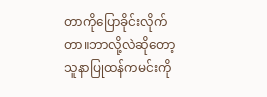တာကိုပြောခိုင်းလိုက်တာ။ဘာလို့လဲဆိုတော့ သူနာပြုထန်ကမင်းကို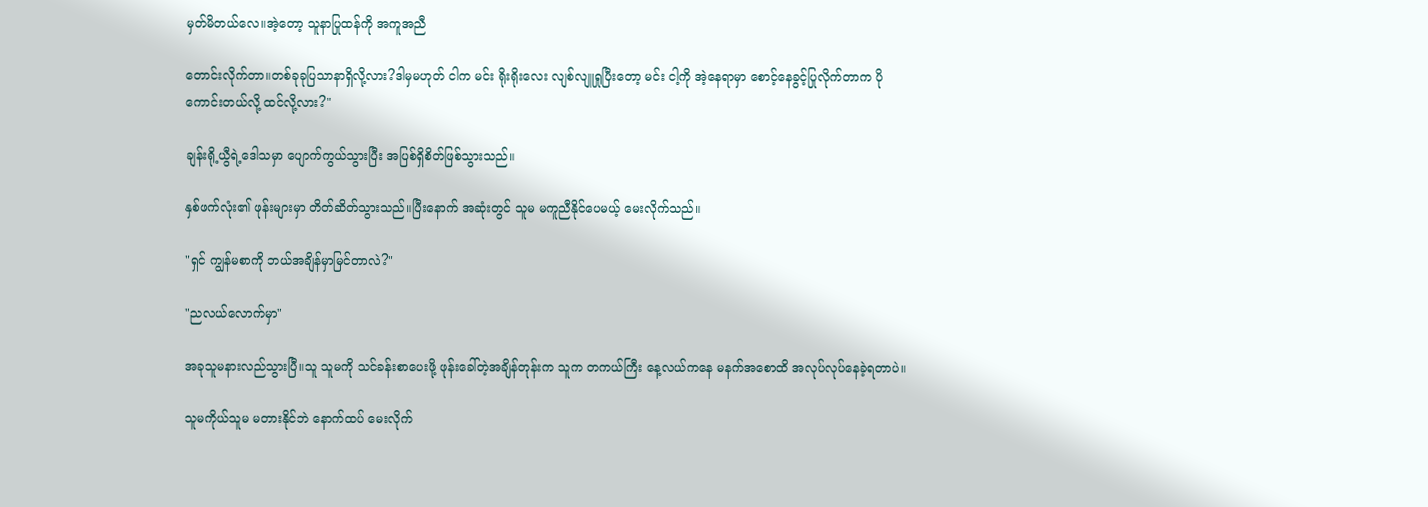မှတ်မိတယ်လေ။အဲ့တော့ သူနာပြုထန်ကို အကူအညီ

တောင်းလိုက်တာ။တစ်ခုခုပြသာနာရှိလို့လား?ဒါမှမဟုတ် ငါက မင်း ရိုးရိုးလေး လျစ်လျူရှုပြီးတော့ မင်း ငါ့ကို အဲ့နေရာမှာ စောင့်နေခွင့်ပြုလိုက်တာက ပိုကောင်းတယ်လို့ ထင်လို့လား?"

ချန်းရို့ယွီရဲ့ဒေါသမှာ ပျောက်ကွယ်သွားပြီး အပြစ်ရှိစိတ်ဖြစ်သွားသည်။

နှစ်ဖက်လုံး၏ ဖုန်းများမှာ တိတ်ဆိတ်သွားသည်။ပြီးနောက် အဆုံးတွင် သူမ မကူညီနိုင်ပေမယ့် မေးလိုက်သည်။

"ရှင် ကျွန်မစာကို ဘယ်အချိန်မှာမြင်တာလဲ?"

"ညလယ်လောက်မှာ"

အခုသူမနားလည်သွားပြီ။သူ သူမကို သင်ခန်းစာပေးဖို့ ဖုန်းခေါ်တဲ့အချိန်တုန်းက သူက တကယ်ကြီး နေ့လယ်ကနေ မနက်အစောထိ အလုပ်လုပ်နေခဲ့ရတာပဲ။

သူမကိုယ်သူမ မတားနိုင်ဘဲ နောက်ထပ် မေးလိုက်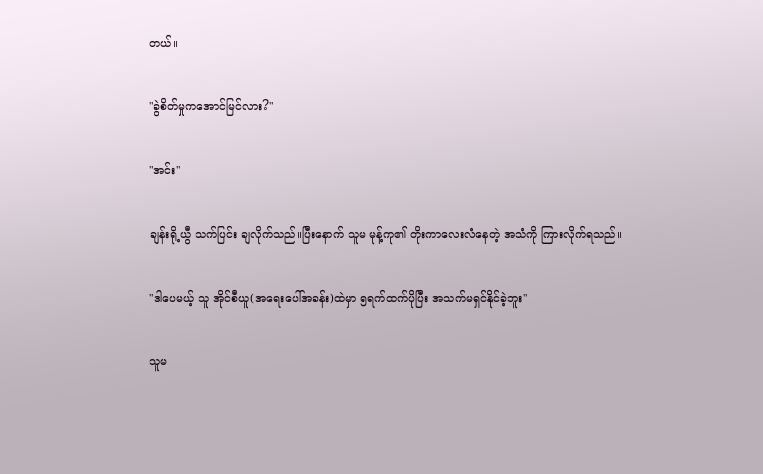တယ်။

"ခွဲစိတ်မှုကအောင်မြင်လား?"

"အင်း"

ချန်းရို့ယွီ သက်ပြင်း ချလိုက်သည်။ပြီးနောက် သူမ မုန့်ကု၏ တိုးကာလေးလံနေတဲ့ အသံကို ကြားလိုက်ရသည်။

"ဒါပေမယ့် သူ အိုင်စီယူ(အရေးပေါ်အခန်း)ထဲမှာ ၅ရက်ထက်ပိုပြီး အသက်မရှင်နိုင်ခဲ့ဘူး"

သူမ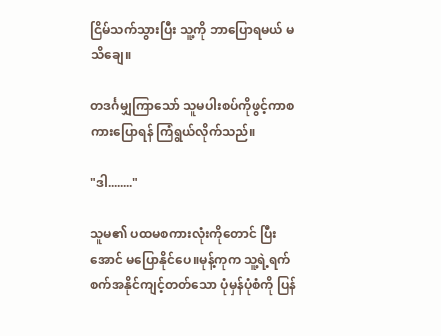ငြိမ်သက်သွားပြီး သူ့ကို ဘာပြောရမယ် မသိချေ။

တဒင်္ဂမျှကြာသော် သူမပါးစပ်ကိုဖွင့်ကာစကားပြောရန် ကြံရွယ်လိုက်သည်။

"ဒါ........"

သူမ၏ ပထမစကားလုံးကိုတောင် ပြီးအောင် မပြောနိုင်ပေ။မုန့်ကုက သူ့ရဲ့ရက်စက်အနိုင်ကျင့်တတ်သော ပုံမှန်ပုံစံကို ပြန်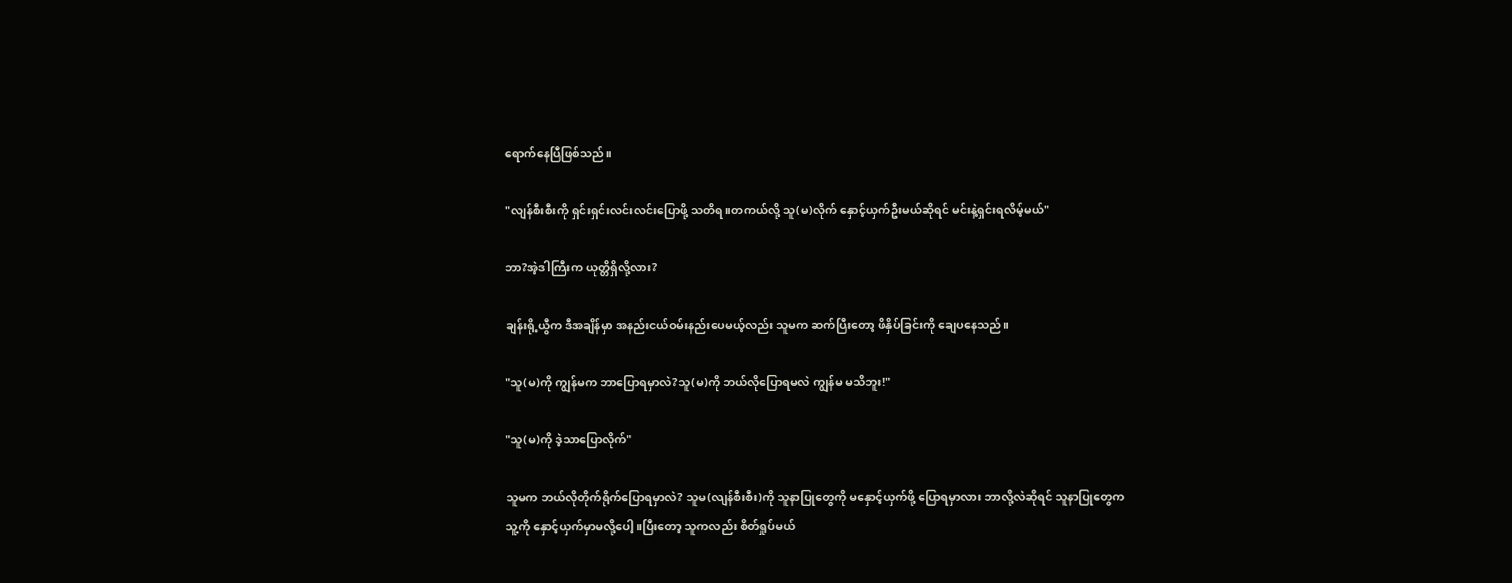ရောက်နေပြီဖြစ်သည်။

"လျန်စီးစီးကို ရှင်းရှင်းလင်းလင်းပြောဖို့ သတိရ။တကယ်လို့ သူ(မ)လိုက် နှောင့်ယှက်ဦးမယ်ဆိုရင် မင်းနဲ့ရှင်းရလိမ့်မယ်"

ဘာ?အဲ့ဒါကြီးက ယုတ္တိရှိလို့လား?

ချန်းရို့ယွီက ဒီအချိန်မှာ အနည်းငယ်ဝမ်းနည်းပေမယ့်လည်း သူမက ဆက်ပြီးတော့ ဖိနှိပ်ခြင်းကို ချေပနေသည်။

"သူ(မ)ကို ကျွန်မက ဘာပြောရမှာလဲ?သူ(မ)ကို ဘယ်လိုပြောရမလဲ ကျွန်မ မသိဘူး!"

"သူ(မ)ကို ဒဲ့သာပြောလိုက်"

သူမက ဘယ်လိုတိုက်ရိုက်ပြောရမှာလဲ? သူမ(လျန်စီးစီး)ကို သူနာပြုတွေကို မနှောင့်ယှက်ဖို့ ပြောရမှာလား ဘာလို့လဲဆိုရင် သူနာပြုတွေက သူ့ကို နှောင့်ယှက်မှာမလို့ပေါ့။ပြီးတော့ သူကလည်း စိတ်ရှုပ်မယ်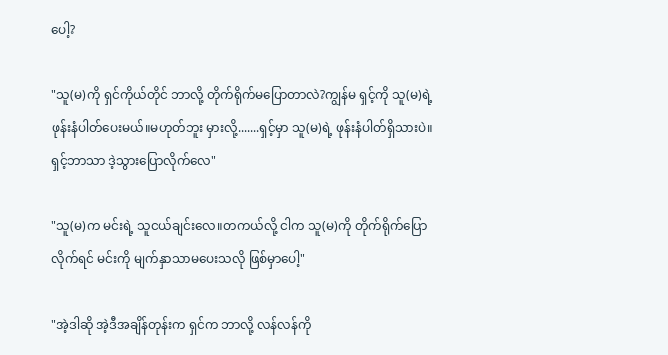ပေါ့?

"သူ(မ)ကို ရှင်ကိုယ်တိုင် ဘာလို့ တိုက်ရိုက်မပြောတာလဲ?ကျွန်မ ရှင့်ကို သူ(မ)ရဲ့ဖုန်းနံပါတ်ပေးမယ်။မဟုတ်ဘူး မှားလို့.......ရှင့်မှာ သူ(မ)ရဲ့ ဖုန်းနံပါတ်ရှိသားပဲ။ရှင့်ဘာသာ ဒဲ့သွားပြောလိုက်လေ"

"သူ(မ)က မင်းရဲ့ သူငယ်ချင်းလေ။တကယ်လို့ ငါက သူ(မ)ကို တိုက်ရိုက်ပြောလိုက်ရင် မင်းကို မျက်နှာသာမပေးသလို ဖြစ်မှာပေါ့"

"အဲ့ဒါဆို အဲ့ဒီအချိန်တုန်းက ရှင်က ဘာလို့ လန်လန်ကို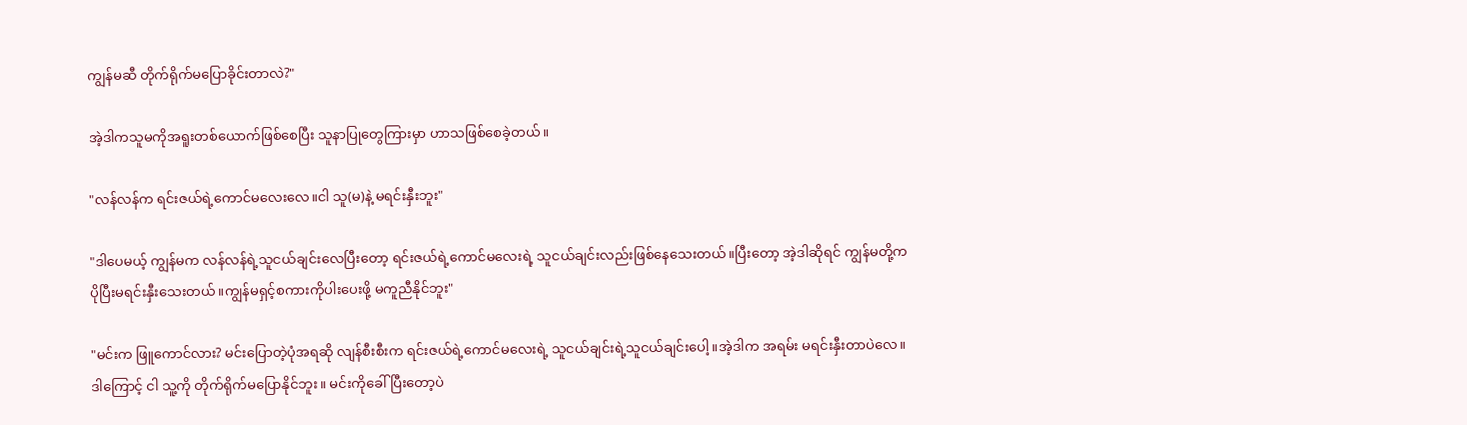ကျွန်မဆီ တိုက်ရိုက်မပြောခိုင်းတာလဲ?"

အဲ့ဒါကသူမကိုအရူးတစ်ယောက်ဖြစ်စေပြီး သူနာပြုတွေကြားမှာ ဟာသဖြစ်စေခဲ့တယ်။

"လန်လန်က ရင်းဇယ်ရဲ့ကောင်မလေးလေ။ငါ သူ(မ)နဲ့ မရင်းနှီးဘူး"

"ဒါပေမယ့် ကျွန်မက လန်လန်ရဲ့သူငယ်ချင်းလေပြီးတော့ ရင်းဇယ်ရဲ့ကောင်မလေးရဲ့ သူငယ်ချင်းလည်းဖြစ်နေသေးတယ်။ပြီးတော့ အဲ့ဒါဆိုရင် ကျွန်မတို့က ပိုပြီးမရင်းနှီးသေးတယ်။ကျွန်မရှင့်စကားကိုပါးပေးဖို့ မကူညီနိုင်ဘူး"

"မင်းက ဖြူကောင်လား? မင်းပြောတဲ့ပုံအရဆို လျန်စီးစီးက ရင်းဇယ်ရဲ့ကောင်မလေးရဲ့ သူငယ်ချင်းရဲ့သူငယ်ချင်းပေါ့။အဲ့ဒါက အရမ်း မရင်းနှီးတာပဲလေ။ဒါကြောင့် ငါ သူ့ကို တိုက်ရိုက်မပြောနိုင်ဘူး။ မင်းကိုခေါ်ပြီးတော့ပဲ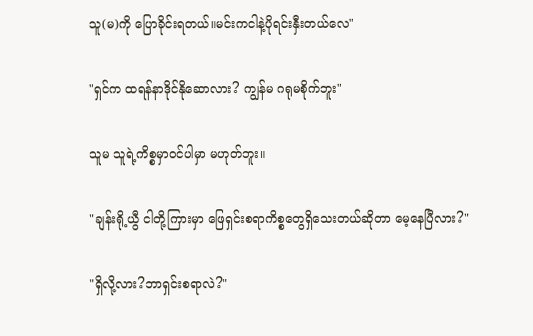သူ(မ)ကို ပြောခိုင်းရတယ်။မင်းကငါနဲ့ပိုရင်းနှီးတယ်လေ"

"ရှင်က ထရန်နာဒိုင်နိုဆောလား? ကျွန်မ ဂရုမစိုက်ဘူး"

သူမ သူရဲ့ကိစ္စမှာဝင်ပါမှာ မဟုတ်ဘူး။

"ချန်းရို့ယွီ ငါတို့ကြားမှာ ဖြေရှင်းစရာကိစ္စတွေရှိသေးတယ်ဆိုတာ မေ့နေပြီလား?"

"ရှိလို့လား?ဘာရှင်းစရာလဲ?"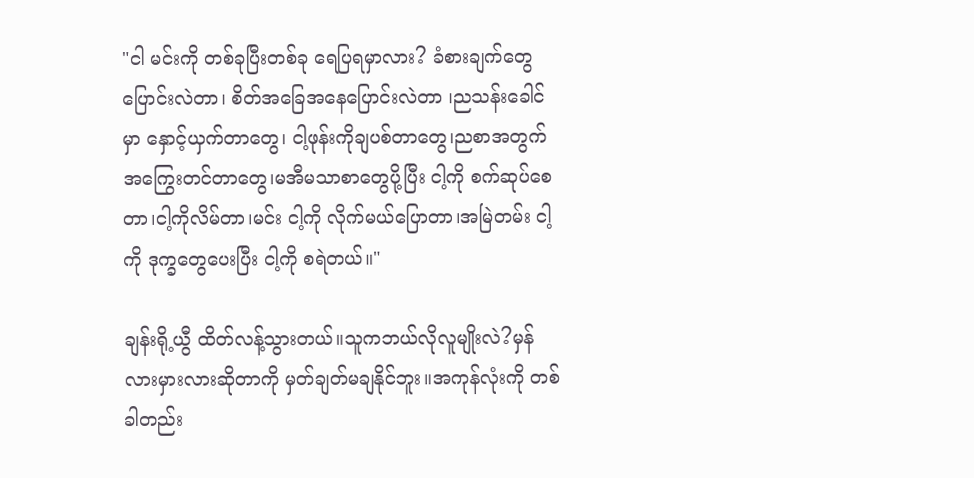"ငါ မင်းကို တစ်ခုပြီးတစ်ခု ရေပြရမှာလား? ခံစားချက်တွေပြောင်းလဲတာ၊ စိတ်အခြေအနေပြောင်းလဲတာ ၊ညသန်းခေါင်မှာ နှောင့်ယှက်တာတွေ၊ ငါ့ဖုန်းကိုချပစ်တာတွေ၊ညစာအတွက် အကြွေးတင်တာတွေ၊မအီမသာစာတွေပို့ပြီး ငါ့ကို စက်ဆုပ်စေတာ၊ငါ့ကိုလိမ်တာ၊မင်း ငါ့ကို လိုက်မယ်ပြောတာ၊အမြဲတမ်း ငါ့ကို ဒုက္ခတွေပေးပြီး ငါ့ကို စရဲတယ်။"

ချန်းရို့ယွီ ထိတ်လန့်သွားတယ်။သူကဘယ်လိုလူမျိုးလဲ?မှန်လားမှားလားဆိုတာကို မှတ်ချတ်မချနိုင်ဘူး။အကုန်လုံးကို တစ်ခါတည်း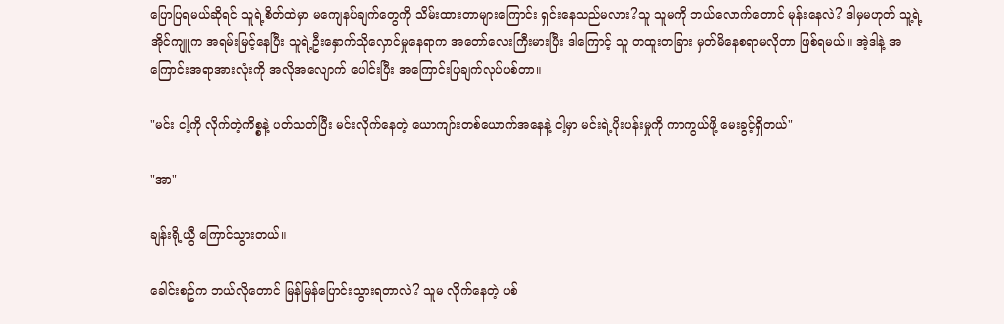ပြောပြရမယ်ဆိုရင် သူရဲ့စိတ်ထဲမှာ မကျေနပ်ချက်တွေကို သိမ်းထားတာများကြောင်း ရှင်းနေသည်မလား?သူ သူမကို ဘယ်လောက်တောင် မုန်းနေလဲ? ဒါမှမဟုတ် သူ့ရဲ့အိုင်ကျူက အရမ်းမြင့်နေပြီး သူရဲ့ဦးနှောက်သိုလှောင်မှုနေရာက အတော်လေးကြီးမားပြီး ဒါကြောင့် သူ တထူးတခြား မှတ်မိနေစရာမလိုတာ ဖြစ်ရမယ်။ အဲ့ဒါနဲ့ အကြောင်းအရာအားလုံးကို အလိုအလျောက် ပေါင်းပြီး အကြောင်းပြချက်လုပ်ပစ်တာ။

"မင်း ငါ့ကို လိုက်တဲ့ကိစ္စနဲ့ ပတ်သတ်ပြီး မင်းလိုက်နေတဲ့ ယောကျာ်းတစ်ယောက်အနေနဲ့ ငါ့မှာ မင်းရဲ့ပိုးပန်းမှုကို ကာကွယ်ဖို့ မေးခွင့်ရှိတယ်"

"အာ"

ချန်းရို့ယွီ ကြောင်သွားတယ်။

ခေါင်းစဥ်က ဘယ်လိုတောင် မြန်မြန်ပြောင်းသွားရတာလဲ? သူမ လိုက်နေတဲ့ ပစ်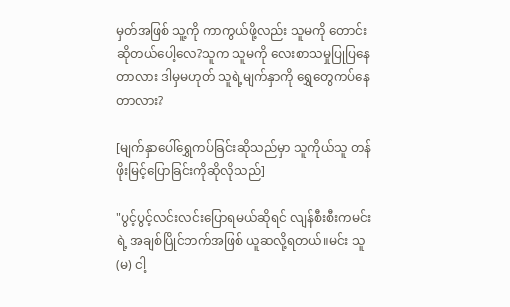မှတ်အဖြစ် သူ့ကို ကာကွယ်ဖို့လည်း သူမကို တောင်းဆိုတယ်ပေါ့လေ?သူက သူမကို လေးစာသမှုပြုပြနေတာလား ဒါမှမဟုတ် သူရဲ့မျက်နှာကို ရွှေတွေကပ်နေတာလား?

[မျက်နှာပေါ်ရွှေကပ်ခြင်းဆိုသည်မှာ သူကိုယ်သူ တန်ဖိုးမြင့်ပြောခြင်းကိုဆိုလိုသည်]

"ပွင့်ပွင့်လင်းလင်းပြောရမယ်ဆိုရင် လျန်စီးစီးကမင်းရဲ့ အချစ်ပြိုင်ဘက်အဖြစ် ယူဆလို့ရတယ်။မင်း သူ(မ) ငါ့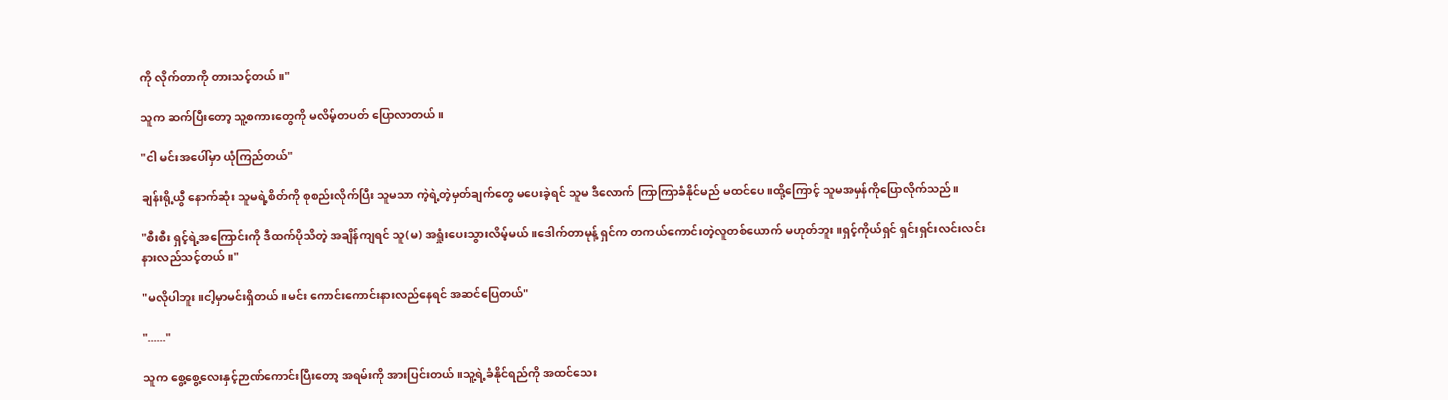ကို လိုက်တာကို တားသင့်တယ်။"

သူက ဆက်ပြီးတော့ သူ့စကားတွေကို မလိမ့်တပတ် ပြောလာတယ်။

"ငါ မင်းအပေါ်မှာ ယုံကြည်တယ်"

ချန်းရို့ယွီ နောက်ဆုံး သူမရဲ့စိတ်ကို စုစည်းလိုက်ပြီး သူမသာ ကဲ့ရဲ့တဲ့မှတ်ချက်တွေ မပေးခဲ့ရင် သူမ ဒီလောက် ကြာကြာခံနိုင်မည် မထင်ပေ။ထို့ကြောင့် သူမအမှန်ကိုပြောလိုက်သည်။

"စီးစီး ရှင့်ရဲ့အကြောင်းကို ဒီထက်ပိုသိတဲ့ အချိန်ကျရင် သူ(မ) အရှုံးပေးသွားလိမ့်မယ်။ဒေါက်တာမုန့် ရှင်က တကယ်ကောင်းတဲ့လူတစ်ယောက် မဟုတ်ဘူး။ရှင့်ကိုယ်ရှင် ရှင်းရှင်းလင်းလင်း နားလည်သင့်တယ်။"

"မလိုပါဘူး။ငါ့မှာမင်းရှိတယ်။မင်း ကောင်းကောင်းနားလည်နေရင် အဆင်ပြေတယ်"

"......"

သူက စွေ့စွေ့လေးနှင့်ဉာဏ်ကောင်းပြီးတော့ အရမ်းကို အားပြင်းတယ်။သူ့ရဲ့ခံနိုင်ရည်ကို အထင်သေး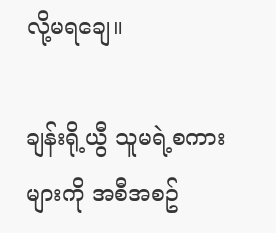လို့မရချေ။

ချန်းရို့ယွီ သူမရဲ့စကားများကို အစီအစဥ်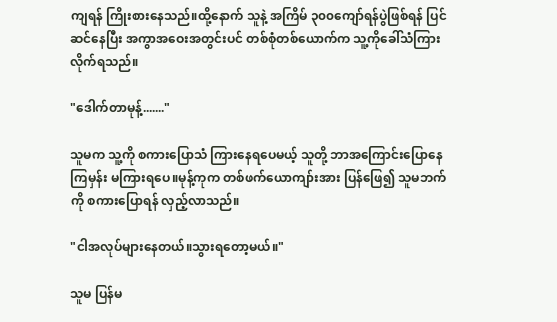ကျရန် ကြိုးစားနေသည်။ထို့နောက် သူနဲ့ အကြိမ် ၃၀၀ကျော်ရန်ပွဲဖြစ်ရန် ပြင်ဆင်နေပြီး အကွာအဝေးအတွင်းပင် တစ်စုံတစ်ယောက်က သူ့ကိုခေါ်သံကြားလိုက်ရသည်။

"ဒေါက်တာမုန့်......."

သူမက သူ့ကို စကားပြောသံ ကြားနေရပေမယ့် သူတို့ ဘာအကြောင်းပြောနေကြမှန်း မကြားရပေ။မုန့်ကုက တစ်ဖက်ယောကျာ်းအား ပြန်ဖြေ၍ သူမဘက်ကို စကားပြောရန် လှည့်လာသည်။

"ငါအလုပ်များနေတယ်။သွားရတော့မယ်။"

သူမ ပြန်မ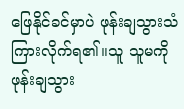ဖြေနိုင်ခင်မှာပဲ ဖုန်းချသွားသံ ကြားလိုက်ရ၏။သူ သူမကို ဖုန်းချသွား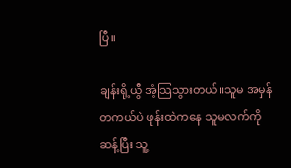ပြီ။

ချန်းရို့ယွီ အံ့သြသွားတယ်။သူမ အမှန်တကယ်ပဲ ဖုန်းထဲကနေ သူမလက်ကို ဆန့်ပြီး သူ့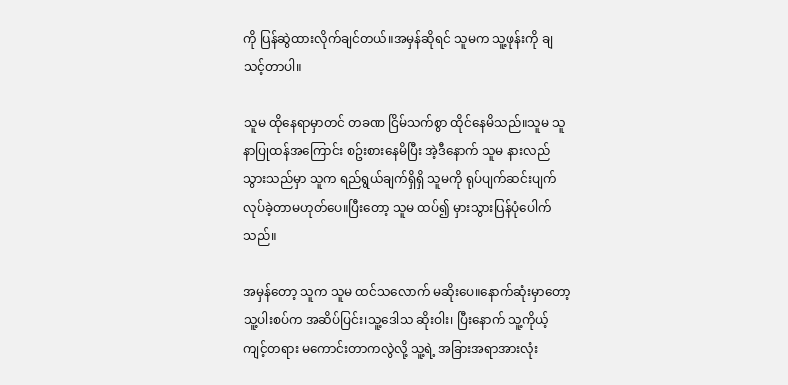ကို ပြန်ဆွဲထားလိုက်ချင်တယ်။အမှန်ဆိုရင် သူမက သူ့ဖုန်းကို ချသင့်တာပါ။

သူမ ထိုနေရာမှာတင် တခဏ ငြိမ်သက်စွာ ထိုင်နေမိသည်။သူမ သူနာပြုထန်အကြောင်း စဥ်းစားနေမိပြီး အဲ့ဒီနောက် သူမ နားလည်သွားသည်မှာ သူက ရည်ရွယ်ချက်ရှိရှိ သူမကို ရုပ်ပျက်ဆင်းပျက် လုပ်ခဲ့တာမဟုတ်ပေ။ပြီးတော့ သူမ ထပ်၍ မှားသွားပြန်ပုံပေါက်သည်။

အမှန်တော့ သူက သူမ ထင်သလောက် မဆိုးပေ။‌နောက်ဆုံးမှာတော့ သူ့ပါးစပ်က အဆိပ်ပြင်း၊သူ့ဒေါသ ဆိုးဝါး၊ ပြီးနောက် သူ့ကိုယ့်ကျင့်တရား မကောင်းတာကလွဲလို့ သူ့ရဲ့ အခြားအရာအားလုံး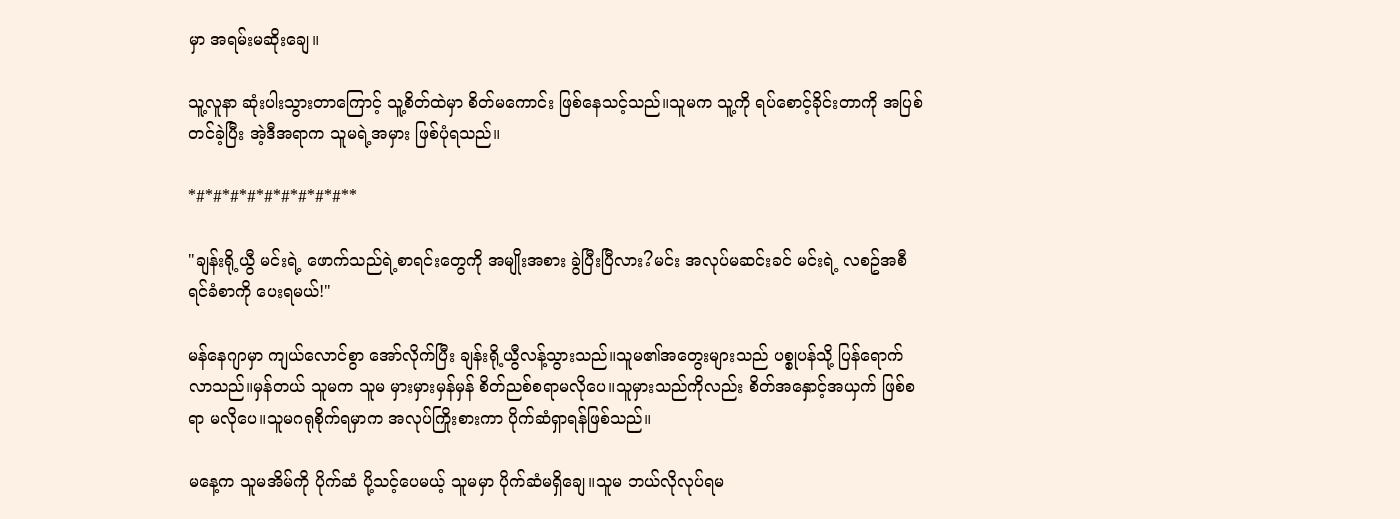မှာ အရမ်းမဆိုးချေ။

သူ့လူနာ ဆုံးပါးသွားတာကြောင့် သူ့စိတ်ထဲမှာ စိတ်မကောင်း ဖြစ်နေသင့်သည်။သူမက သူ့ကို ရပ်စောင့်ခိုင်းတာကို အပြစ်တင်ခဲ့ပြီး အဲ့ဒီအရာက သူမရဲ့အမှား ဖြစ်ပုံရသည်။

*#*#*#*#*#*#*#*#*#**

"ချန်းရို့ယွီ မင်းရဲ့ ဖောက်သည်ရဲ့စာရင်းတွေကို အမျိုးအစား ခွဲပြီးပြီလား?မင်း အလုပ်မဆင်းခင် မင်းရဲ့ လစဥ်အစီရင်ခံစာကို ပေးရမယ်!"

မန်နေဂျာမှာ ကျယ်လောင်စွာ အော်လိုက်ပြီး ချန်းရို့ယွီလန့်သွားသည်။သူမ၏အတွေးများသည် ပစ္စုပန်သို့ ပြန်ရောက်လာသည်။မှန်တယ် သူမက သူမ မှားမှားမှန်မှန် စိတ်ညစ်စရာမလိုပေ။သူမှားသည်ကိုလည်း စိတ်အနှောင့်အယှက် ဖြစ်စရာ မလိုပေ။သူမဂရုစိုက်ရမှာက အလုပ်ကြိုးစားကာ ပိုက်ဆံရှာရန်ဖြစ်သည်။

မနေ့က သူမအိမ်ကို ပိုက်ဆံ ပို့သင့်‌ပေမယ့် သူမမှာ ပိုက်ဆံမရှိ‌‌ချေ။သူမ ဘယ်လိုလုပ်ရမ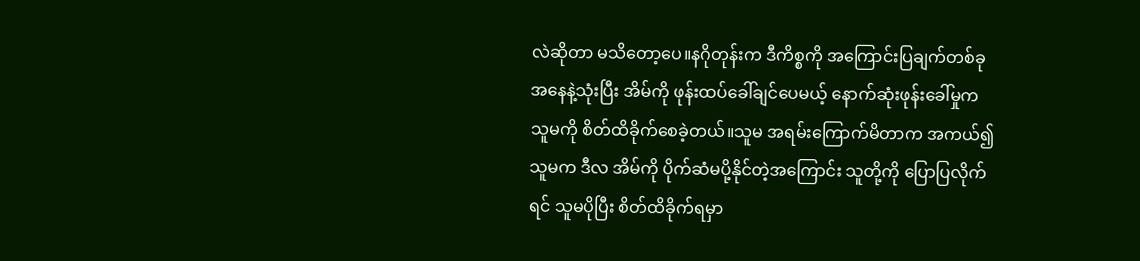လဲဆိုတာ မသိတော့ပေ။နဂိုတုန်းက ဒီကိစ္စကို အကြောင်းပြချက်တစ်ခုအနေနဲ့သုံးပြီး အိမ်ကို ဖုန်းထပ်ခေါ်ချင်ပေမယ့်‌ နောက်ဆုံးဖုန်းခေါ်မှုက သူမကို စိတ်ထိခိုက်စေခဲ့တယ်။သူမ အရမ်းကြောက်မိတာက အကယ်၍ သူမက ဒီလ အိမ်ကို ပိုက်ဆံမပို့နိုင်တဲ့အကြောင်း သူတို့ကို ပြောပြလိုက်ရင် သူမပိုပြီး စိတ်ထိခိုက်ရမှာ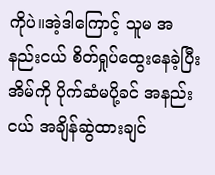ကိုပဲ။အဲ့ဒါကြောင့် သူမ အနည်းငယ် စိတ်ရှုပ်ထွေးနေခဲ့ပြီး အိမ်ကို ပိုက်ဆံမပို့ခင် အနည်းငယ် အချိန်ဆွဲထားချင်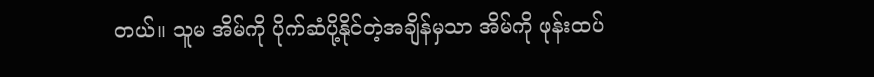တယ်။ သူမ အိမ်ကို ပိုက်ဆံပို့နိုင်တဲ့အချိန်မှသာ အိမ်ကို ဖုန်းထပ်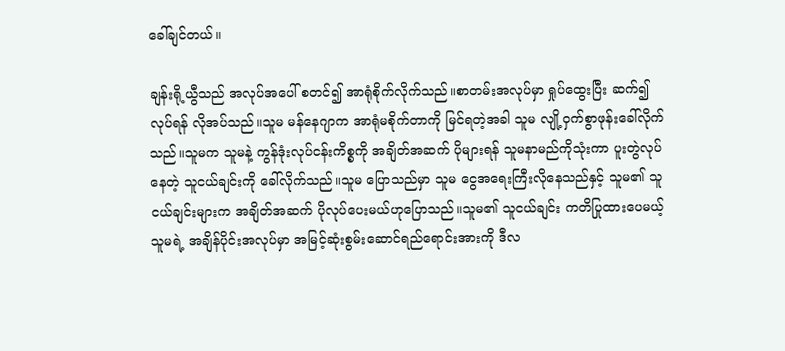ခေါ်ချင်တယ်။

ချန်းရို့ယွီသည် အလုပ်အပေါ် စတင်၍ အာရုံစိုက်လိုက်သည်။စာတမ်းအလုပ်မှာ ရှုပ်ထွေးပြီး ဆက်၍လုပ်ရန် လိုအပ်သည်။သူမ မန်နေဂျာက အာရုံမစိုက်တာကို မြင်ရတဲ့အခါ သူမ လျို့ဝှက်စွာဖုန်းခေါ်လိုက်သည်။သူမက သူမနဲ့ ကွန်ဒုံးလုပ်ငန်းကိစ္စကို အချိတ်အဆက် ပိုများရန် သူမနာမည်ကိုသုံးကာ ပူးတွဲလုပ်နေတဲ့ သူငယ်ချင်းကို ခေါ်လိုက်သည်။သူမ ပြောသည်မှာ သူမ ငွေအရေးကြီးလိုနေသည်နှင့် သူမ၏ သူငယ်ချင်းများက အချိတ်အဆက် ပိုလုပ်ပေးမယ်ဟုပြောသည်။သူမ၏ သူငယ်ချင်း ကတိပြုထားပေမယ့် သူမရဲ့ အချိန်ပိုင်းအလုပ်မှာ အမြင့်ဆုံးစွမ်းဆောင်ရည်ရောင်းအားကို ဒီလ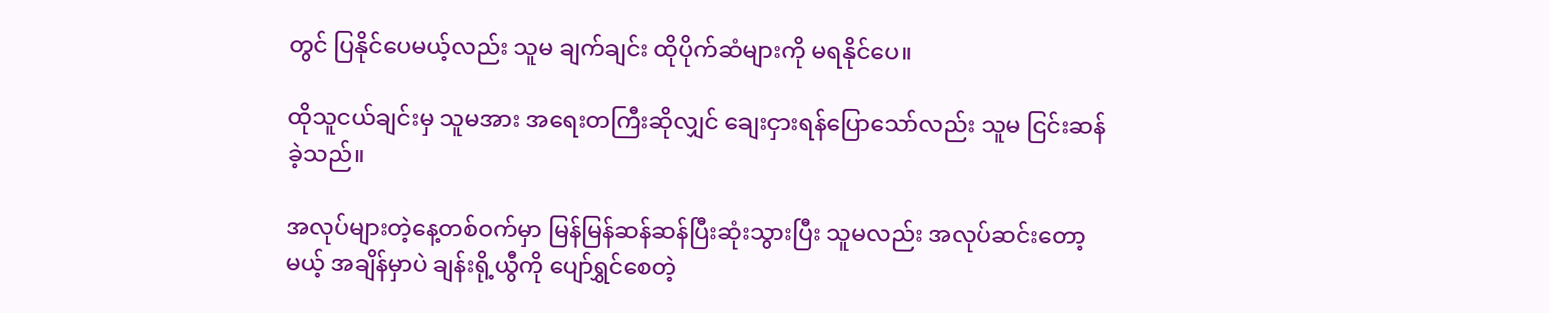တွင် ပြနိုင်ပေမယ့်လည်း သူမ ချက်ချင်း ထိုပိုက်ဆံများကို မရနိုင်ပေ။

ထိုသူငယ်ချင်းမှ သူမအား အရေးတကြီးဆိုလျှင် ချေးငှားရန်ပြောသော်လည်း သူမ ငြင်းဆန်ခဲ့သည်။

အလုပ်များတဲ့နေ့တစ်ဝက်မှာ မြန်မြန်ဆန်ဆန်ပြီးဆုံးသွားပြီး သူမလည်း အလုပ်ဆင်းတော့မယ့် အချိန်မှာပဲ ချန်းရို့ယွီကို ပျော်ရွှင်စေတဲ့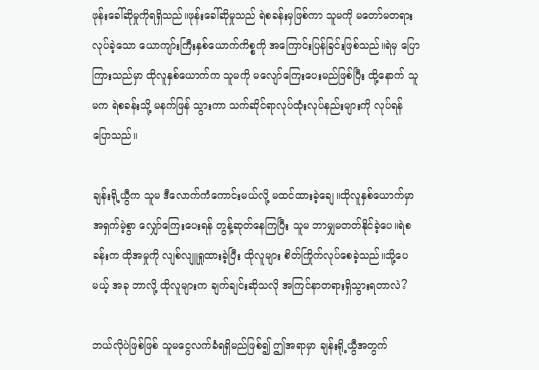ဖုန်းခေါ်ဆိုမှုကိုရရှိသည်။ဖုန်းခေါ်ဆိုမှုသည် ရဲစခန်းမှဖြစ်ကာ သူမကို မတော်မတရား လုပ်ခဲ့သော ယောကျာ်းကြီးနှစ်ယောက်ကိစ္စကို အကြောင်းပြန်ခြင်းဖြစ်သည်။ရဲမှ ပြောကြားသည်မှာ ထိုလူနှစ်ယောက်က သူမကို မလျော်ကြေးပေးမည်ဖြစ်ပြီး ထို့နောက် သူမက ရဲစခန်းသို့ မနက်ဖြန် သွားကာ သက်ဆိုင်ရာလုပ်ထုံးလုပ်နည်းများကို လုပ်ရန်ပြောသည်။

ချန်းရို့ယွီက သူမ ဒီလောက်ကံကောင်းမယ်လို့ မထင်ထားခဲ့ချေ။ထိုလူနှစ်ယောက်မှာ အရှက်မဲ့စွာ လျှော်ကြေးပေးရန် တွန့်ဆုတ်နေကြပြီး သူမ ဘာမျှမတတ်နိုင်ခဲ့ပေ။ရဲစခန်းက ထိုအမှုကို လျစ်လျူရှုထားခဲ့ပြီး ထိုလူများ စိတ်ကြိုက်လုပ်စေခဲ့သည်။သို့ပေမယ့် အခု ဘာလို့ ထိုလူများက ချက်ချင်းဆိုသလို အကြင်နာတရားရှိသွားရတာလဲ?

ဘယ်လိုပဲဖြစ်ဖြစ် သူမငွေလက်ခံရရှိမည်ဖြစ်၍ ဤအရာမှာ ချန်းရို့ယွီအတွက်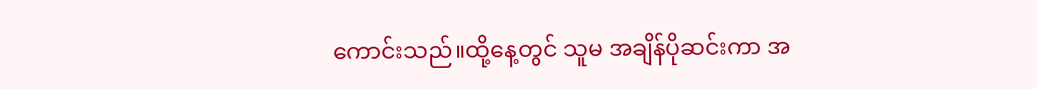ကောင်းသည်။ထို့နေ့တွင် သူမ အချိန်ပိုဆင်းကာ အ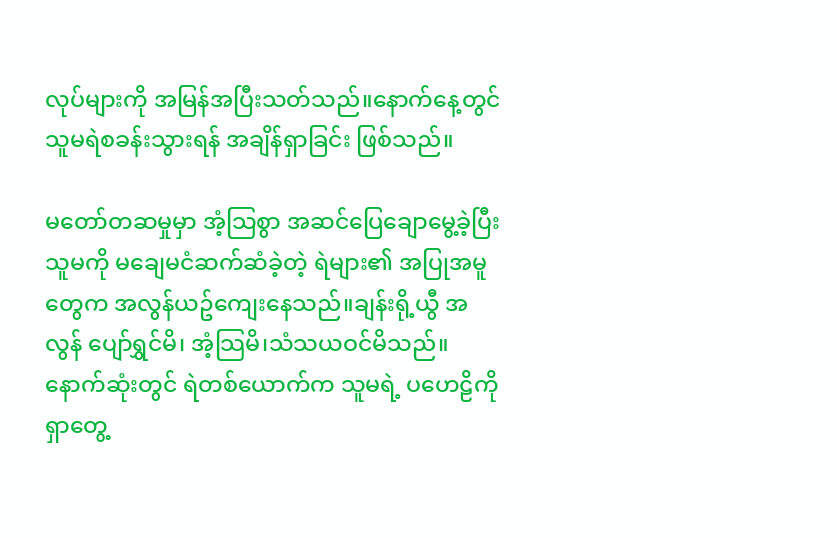လုပ်များကို အမြန်အပြီးသတ်သည်။နောက်နေ့တွင် သူမရဲစခန်းသွားရန် အချိန်ရှာခြင်း ဖြစ်သည်။

မတော်တဆမှုမှာ အံ့သြစွာ အဆင်ပြေချောမွေ့ခဲ့ပြီး သူမကို မချေမငံဆက်ဆံခဲ့တဲ့ ရဲများ၏ အပြုအမူတွေက အလွန်ယဥ်ကျေးနေသည်။ချန်းရို့ယွီ အလွန် ပျော်ရွှင်မိ၊ အံ့သြမိ၊သံသယဝင်မိသည်။နောက်ဆုံးတွင် ရဲတစ်ယောက်က သူမရဲ့ ပဟေဠိကို ရှာတွေ့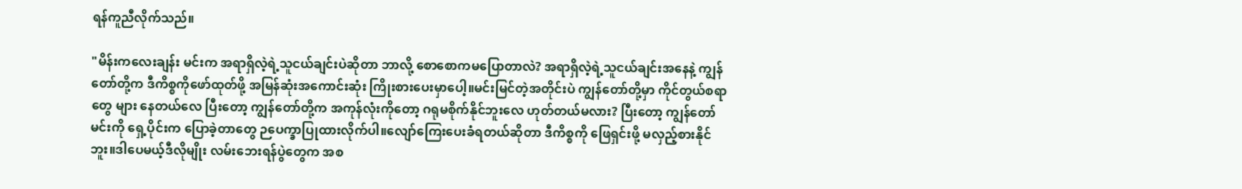ရန်ကူညီလိုက်သည်။

"မိန်းကလေးချန်း မင်းက အရာရှိလဲ့ရဲ့သူငယ်ချင်းပဲဆိုတာ ဘာလို့ စောစောကမပြောတာလဲ? အရာရှိလဲ့ရဲ့သူငယ်ချင်းအနေနဲ့ ကျွန်တော်တို့က ဒီကိစ္စကိုဖော်ထုတ်ဖို့ အမြန်ဆုံးအကောင်းဆုံး ကြိုးစားပေးမှာပေါ့။မင်းမြင်တဲ့အတိုင်းပဲ ကျွန်တော်တို့မှာ ကိုင်တွယ်စရာတွေ များ နေတယ်လေ ပြီးတော့ ကျွန်တော်တို့က အကုန်လုံးကိုတော့ ဂရုမစိုက်နိုင်ဘူးလေ ဟုတ်တယ်မလား? ပြီးတော့ ကျွန်တော် မင်းကို ရှေ့ပိုင်းက ပြောခဲ့တာတွေ ဉပေက္ခာပြုထားလိုက်ပါ။လျော်ကြေးပေးခံရတယ်ဆိုတာ ဒီကိစ္စကို ဖြေရှင်းဖို့ မလှည့်စားနိုင်ဘူး။ဒါပေမယ့်ဒီလိုမျိုး လမ်းဘေးရန်ပွဲတွေက အစ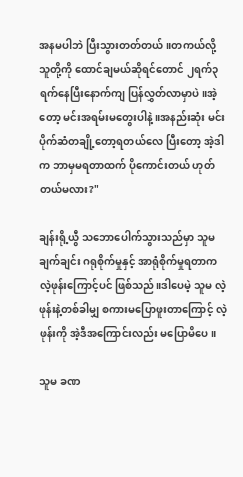အနမပါဘဲ ပြီးသွားတတ်တယ်။တကယ်လို့ သူတို့ကို ထောင်ချမယ်ဆိုရင်တောင် ၂ရက်၃ရက်နေပြီးနောက်ကျ ပြန်လွှတ်လာမှာပဲ။အဲ့တော့ မင်းအရမ်းမတွေးပါနဲ့။အနည်းဆုံး မင်း ပိုက်ဆံတချို့တော့ရတယ်လေ ပြီးတော့ အဲ့ဒါက ဘာမှမရတာထက် ပိုကောင်းတယ် ဟုတ်တယ်မလား?"

ချန်းရို့ယွီ သဘောပေါက်သွားသည်မှာ သူမချက်ချင်း ဂရုစိုက်မှုနှင့် အာရုံစိုက်မှုရတာက လဲ့ဖုန်းကြောင့်ပင် ဖြစ်သည်။ဒါ‌ပေမဲ့ သူမ လဲ့ဖုန်းနဲ့တစ်ခါမျှ စကားမပြောဖူးတာကြောင့် လဲ့ဖုန်းကို အဲ့ဒီအကြောင်းလည်း မပြောမိပေ။

သူမ ခဏ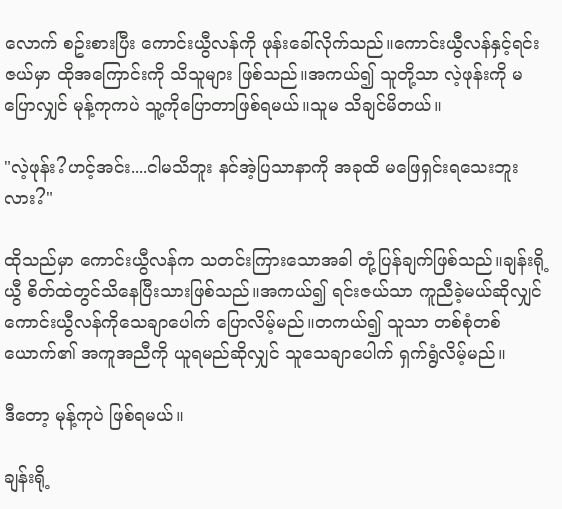လောက် စဥ်းစားပြီး ကောင်းယွီလန်ကို ဖုန်းခေါ်လိုက်သည်။ကောင်းယွီလန်နှင့်ရင်းဇယ်မှာ ထိုအကြောင်းကို သိသူများ ဖြစ်သည်။အကယ်၍ သူတို့သာ လဲ့ဖုန်းကို မပြောလျှင် မုန့်ကုကပဲ သူ့ကိုပြောတာဖြစ်ရမယ်။သူမ သိချင်မိတယ်။

"လဲ့ဖုန်း?ဟင့်အင်း....ငါမသိဘူး နင်အဲ့ပြသာနာကို အခုထိ မဖြေရှင်းရသေးဘူးလား?"

ထိုသည်မှာ ကောင်းယွီလန်က သတင်းကြားသောအခါ တုံ့ပြန်ချက်ဖြစ်သည်။ချန်းရို့ယွီ စိတ်ထဲတွင်သိနေပြီးသားဖြစ်သည်။အကယ်၍ ရင်းဇယ်သာ ကူညီခဲ့မယ်ဆိုလျှင် ကောင်းယွီလန်ကိုသေချာပေါက် ပြောလိမ့်မည်။တကယ်၍ သူသာ တစ်စုံတစ်ယောက်၏ အကူအညီကို ယူရမည်ဆိုလျှင် သူသေချာပေါက် ရှက်ရွံလိမ့်မည်။

ဒီတော့ မုန့်ကုပဲ ဖြစ်ရမယ်။

ချန်းရို့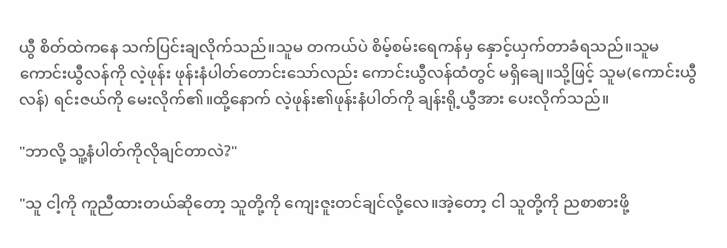ယွီ စိတ်ထဲကနေ သက်ပြင်းချလိုက်သည်။သူမ တကယ်ပဲ စိမ့်စမ်းရေကန်မှ နှောင့်ယှက်တာခံရသည်။သူမ ကောင်းယွီလန်ကို လဲ့ဖုန်း ဖုန်းနံပါတ်တောင်းသော်လည်း ကောင်းယွီလန်ထံတွင် မရှိချေ။သို့ဖြင့် သူမ(ကောင်းယွီလန်) ရင်းဇယ်ကို မေးလိုက်၏။ထို့နောက် လဲ့ဖုန်း၏ဖုန်းနံပါတ်ကို ချန်းရို့ယွီအား ပေးလိုက်သည်။

"ဘာလို့ သူ့နံပါတ်ကိုလိုချင်တာလဲ?"

"သူ ငါ့ကို ကူညီထားတယ်ဆိုတော့ သူတို့ကို ကျေးဇူးတင်ချင်လို့လေ။အဲ့တော့ ငါ သူတို့ကို ညစာစားဖို့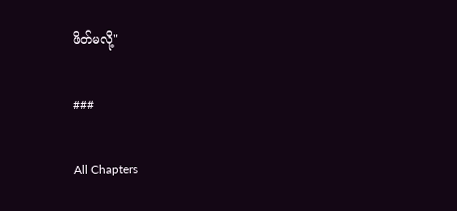ဖိတ်မလို့"

###

All Chapters